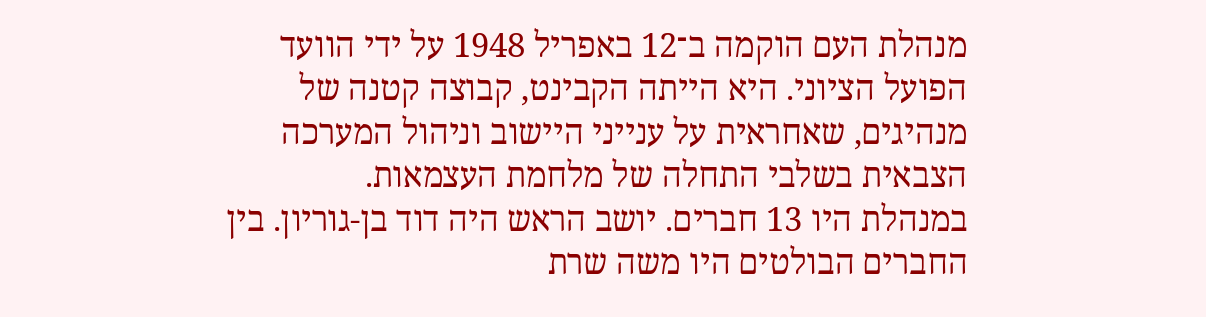מנהלת העם הוקמה ב־12 באפריל 1948 על ידי הוועד הפועל הציוני. היא הייתה הקבינט, קבוצה קטנה של מנהיגים, שאחראית על ענייני היישוב וניהול המערכה הצבאית בשלבי התחלה של מלחמת העצמאות.
במנהלת היו 13 חברים. יושב הראש היה דוד בן-גוריון. בין החברים הבולטים היו משה שרת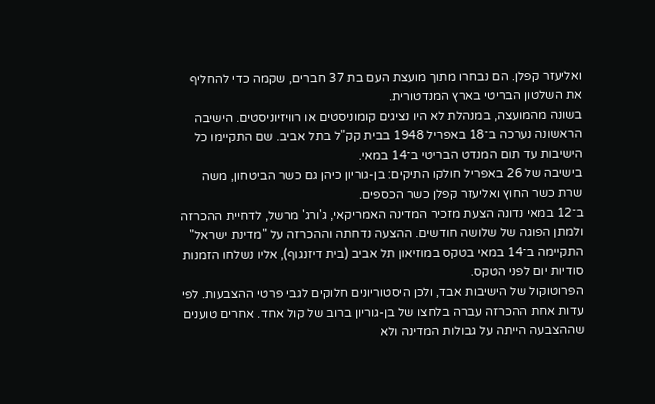ואליעזר קפלן. הם נבחרו מתוך מועצת העם בת 37 חברים, שקמה כדי להחליף את השלטון הבריטי בארץ המנדטורית.
בשונה מהמועצה, במנהלת לא היו נציגים קומוניסטים או רוויזיוניסטים. הישיבה הראשונה נערכה ב־18 באפריל 1948 בבית קק"ל בתל אביב. שם התקיימו כל הישיבות עד תום המנדט הבריטי ב־14 במאי.
בישיבה של 26 באפריל חולקו התיקים: בן-גוריון כיהן גם כשר הביטחון, משה שרת כשר החוץ ואליעזר קפלן כשר הכספים.
ב־12 במאי נדונה הצעת מזכיר המדינה האמריקאי, ג'ורג' מרשל, לדחיית ההכרזה ולמתן הפוגה של שלושה חודשים. ההצעה נדחתה וההכרזה על "מדינת ישראל" התקיימה ב־14 במאי בטקס במוזיאון תל אביב (בית דיזנגוף), אליו נשלחו הזמנות סודיות יום לפני הטקס.
הפרוטוקול של הישיבות אבד, ולכן היסטוריונים חלוקים לגבי פרטי ההצבעות. לפי עדות אחת ההכרזה עברה בלחצו של בן-גוריון ברוב של קול אחד. אחרים טוענים שההצבעה הייתה על גבולות המדינה ולא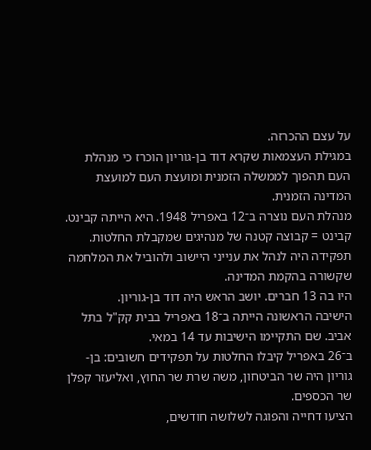על עצם ההכרזה.
במגילת העצמאות שקרא דוד בן-גוריון הוכרז כי מנהלת העם תהפוך לממשלה הזמנית ומועצת העם למועצת המדינה הזמנית.
מנהלת העם נוצרה ב־12 באפריל 1948. היא הייתה קבינט. קבינט = קבוצה קטנה של מנהיגים שמקבלת החלטות.
תפקידה היה לנהל את ענייני היישוב ולהוביל את המלחמה שקשורה בהקמת המדינה.
היו בה 13 חברים. יושב הראש היה דוד בן-גוריון.
הישיבה הראשונה הייתה ב־18 באפריל בבית קק"ל בתל אביב. שם התקיימו הישיבות עד 14 במאי.
ב־26 באפריל קיבלו החלטות על תפקידים חשובים: בן-גוריון היה שר הביטחון, משה שרת שר החוץ, ואליעזר קפלן שר הכספים.
הציעו דחייה והפוגה לשלושה חודשים,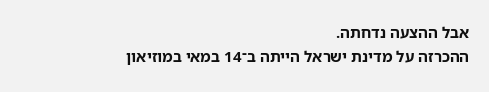אבל ההצעה נדחתה.
ההכרזה על מדינת ישראל הייתה ב־14 במאי במוזיאון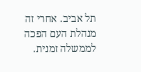תל אביב. אחרי זה מנהלת העם הפכה לממשלה זמנית.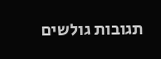תגובות גולשים